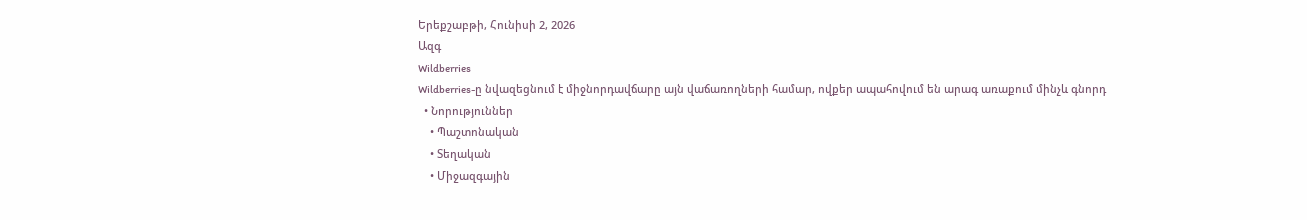Երեքշաբթի, Հունիսի 2, 2026
Ազգ
Wildberries
Wildberries-ը նվազեցնում է միջնորդավճարը այն վաճառողների համար, ովքեր ապահովում են արագ առաքում մինչև գնորդ
  • Նորություններ
    • Պաշտոնական
    • Տեղական
    • Միջազգային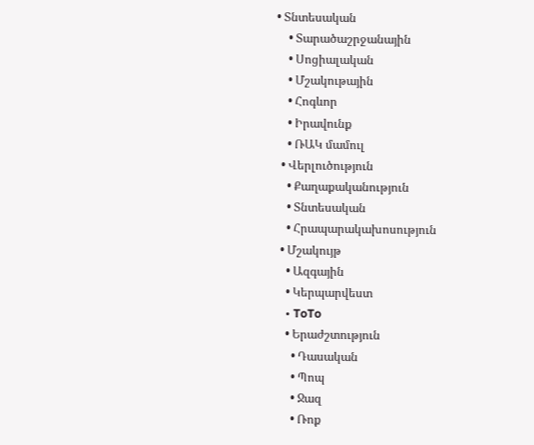• Տնտեսական
    • Տարածաշրջանային
    • Սոցիալական
    • Մշակութային
    • Հոգևոր
    • Իրավունք
    • ՌԱԿ մամուլ
  • Վերլուծություն
    • Քաղաքականություն
    • Տնտեսական
    • Հրապարակախոսություն
  • Մշակույթ
    • Ազգային
    • Կերպարվեստ
    • ToTo
    • Երաժշտություն
      • Դասական
      • Պոպ
      • Ջազ
      • Ռոք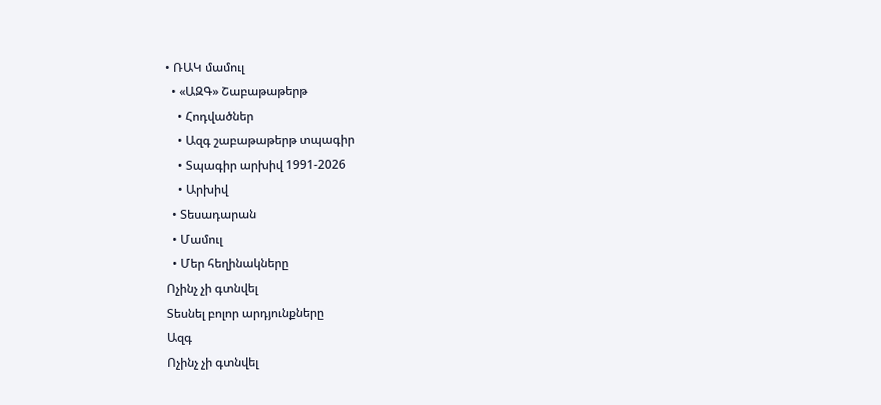• ՌԱԿ մամուլ
  • «ԱԶԳ» Շաբաթաթերթ
    • Հոդվածներ
    • Ազգ շաբաթաթերթ տպագիր
    • Տպագիր արխիվ 1991-2026
    • Արխիվ
  • Տեսադարան
  • Մամուլ
  • Մեր հեղինակները
Ոչինչ չի գտնվել
Տեսնել բոլոր արդյունքները
Ազգ
Ոչինչ չի գտնվել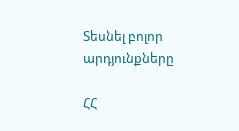Տեսնել բոլոր արդյունքները

ՀՀ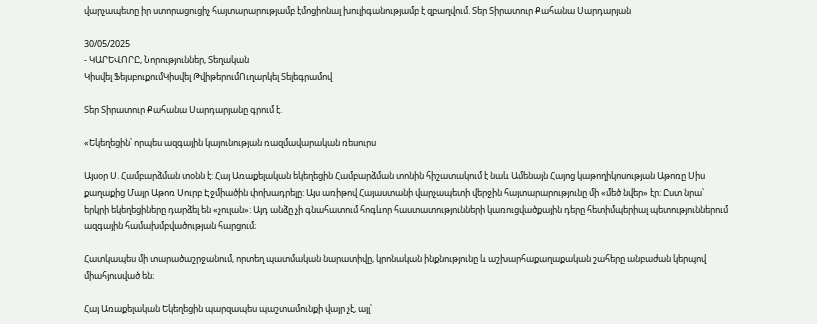վարչապետը իր ստորացուցիչ հայտարարությամբ էմոցիոնալ խուլիգանությամբ է զբաղվում. Տեր Տիրատուր Քահանա Սարդարյան

30/05/2025
- ԿԱՐԵՎՈՐԸ, Նորություններ, Տեղական
Կիսվել ՖեյսբուքումԿիսվել ԹվիթերումՈւղարկել Տելեգրամով

Տեր Տիրատուր Քահանա Սարդարյանը գրում է.

«Եկեղեցին՝ որպես ազգային կայունության ռազմավարական ռեսուրս

Այսօր Ս. Համբարձման տօնն է: Հայ Առաքելական եկեղեցին Համբարձման տոնին հիշատակում է նաև Ամենայն Հայոց կաթողիկոսության Աթոռը Սիս քաղաքից Մայր Աթոռ Սուրբ Էջմիածին փոխադրելը: Այս առիթով Հայաստանի վարչապետի վերջին հայտարարությունը մի «մեծ նվեր» էր: Ըստ նրա՝ երկրի եկեղեցիները դարձել են «չուլան»: Այդ անձը չի գնահատում հոգևոր հաստատությունների կառուցվածքային դերը հետիմպերիալ պետություններում ազգային համախմբվածության հարցում։

Հատկապես մի տարածաշրջանում, որտեղ պատմական նարատիվը, կրոնական ինքնությունը և աշխարհաքաղաքական շահերը անբաժան կերպով միահյուսված են։

Հայ Առաքելական Եկեղեցին պարզապես պաշտամունքի վայր չէ, այլ՝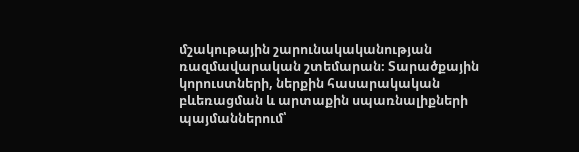մշակութային շարունակականության ռազմավարական շտեմարան։ Տարածքային կորուստների, ներքին հասարակական բևեռացման և արտաքին սպառնալիքների պայմաններում՝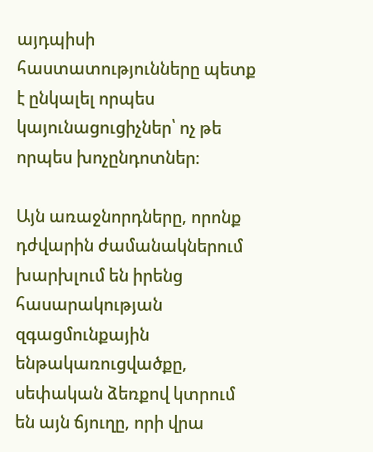այդպիսի հաստատությունները պետք է ընկալել որպես կայունացուցիչներ՝ ոչ թե որպես խոչընդոտներ։

Այն առաջնորդները, որոնք դժվարին ժամանակներում խարխլում են իրենց հասարակության զգացմունքային ենթակառուցվածքը, սեփական ձեռքով կտրում են այն ճյուղը, որի վրա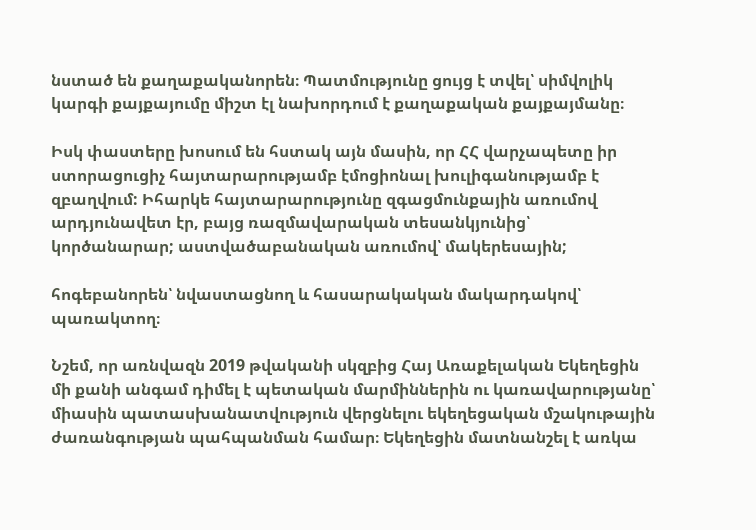նստած են քաղաքականորեն։ Պատմությունը ցույց է տվել՝ սիմվոլիկ կարգի քայքայումը միշտ էլ նախորդում է քաղաքական քայքայմանը։

Իսկ փաստերը խոսում են հստակ այն մասին, որ ՀՀ վարչապետը իր ստորացուցիչ հայտարարությամբ էմոցիոնալ խուլիգանությամբ է զբաղվում: Իհարկե հայտարարությունը զգացմունքային առումով արդյունավետ էր, բայց ռազմավարական տեսանկյունից՝ կործանարար; աստվածաբանական առումով՝ մակերեսային;

հոգեբանորեն՝ նվաստացնող և հասարակական մակարդակով՝ պառակտող։

Նշեմ, որ առնվազն 2019 թվականի սկզբից Հայ Առաքելական Եկեղեցին մի քանի անգամ դիմել է պետական մարմիններին ու կառավարությանը՝ միասին պատասխանատվություն վերցնելու եկեղեցական մշակութային ժառանգության պահպանման համար։ Եկեղեցին մատնանշել է առկա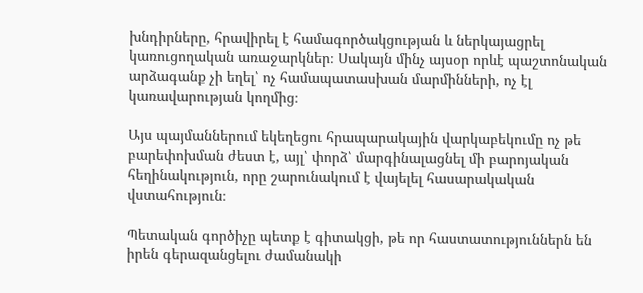խնդիրները, հրավիրել է համագործակցության և ներկայացրել կառուցողական առաջարկներ։ Սակայն մինչ այսօր որևէ պաշտոնական արձագանք չի եղել՝ ոչ համապատասխան մարմինների, ոչ էլ կառավարության կողմից։

Այս պայմաններում եկեղեցու հրապարակային վարկաբեկումը ոչ թե բարեփոխման ժեստ է, այլ՝ փորձ՝ մարգինալացնել մի բարոյական հեղինակություն, որը շարունակում է վայելել հասարակական վստահություն։

Պետական գործիչը պետք է գիտակցի, թե որ հաստատություններն են իրեն գերազանցելու ժամանակի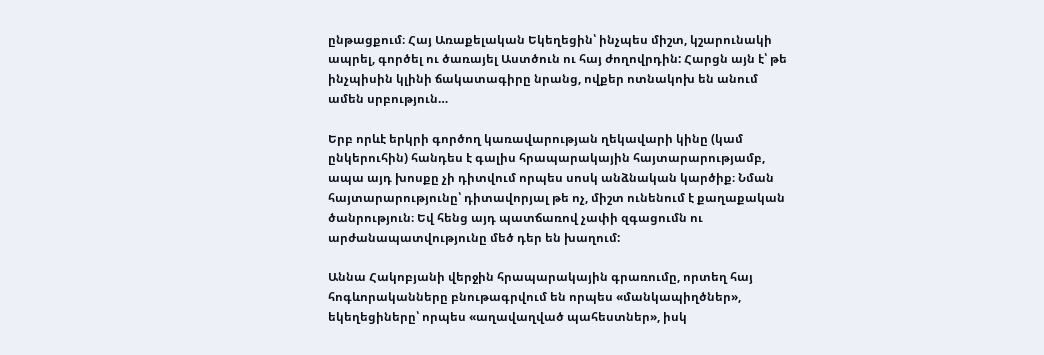ընթացքում։ Հայ Առաքելական Եկեղեցին՝ ինչպես միշտ, կշարունակի ապրել, գործել ու ծառայել Աստծուն ու հայ ժողովրդին: Հարցն այն է՝ թե ինչպիսին կլինի ճակատագիրը նրանց, ովքեր ոտնակոխ են անում ամեն սրբություն…

Երբ որևէ երկրի գործող կառավարության ղեկավարի կինը (կամ ընկերուհին) հանդես է գալիս հրապարակային հայտարարությամբ, ապա այդ խոսքը չի դիտվում որպես սոսկ անձնական կարծիք։ Նման հայտարարությունը՝ դիտավորյալ թե ոչ, միշտ ունենում է քաղաքական ծանրություն։ Եվ հենց այդ պատճառով չափի զգացումն ու արժանապատվությունը մեծ դեր են խաղում:

Աննա Հակոբյանի վերջին հրապարակային գրառումը, որտեղ հայ հոգևորականները բնութագրվում են որպես «մանկապիղծներ», եկեղեցիները՝ որպես «աղավաղված պահեստներ», իսկ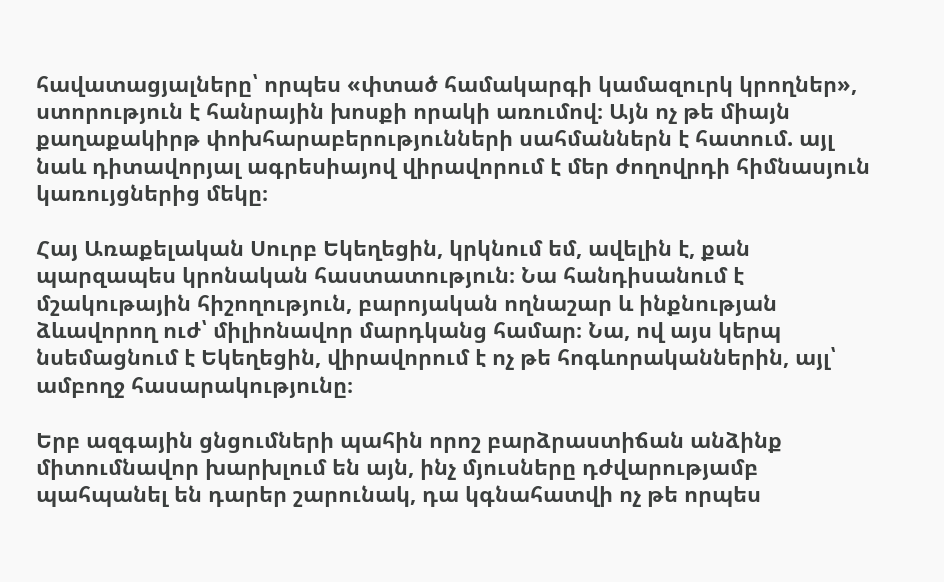հավատացյալները՝ որպես «փտած համակարգի կամազուրկ կրողներ», ստորություն է հանրային խոսքի որակի առումով։ Այն ոչ թե միայն քաղաքակիրթ փոխհարաբերությունների սահմաններն է հատում. այլ նաև դիտավորյալ ագրեսիայով վիրավորում է մեր ժողովրդի հիմնասյուն կառույցներից մեկը։

Հայ Առաքելական Սուրբ Եկեղեցին, կրկնում եմ, ավելին է, քան պարզապես կրոնական հաստատություն։ Նա հանդիսանում է մշակութային հիշողություն, բարոյական ողնաշար և ինքնության ձևավորող ուժ՝ միլիոնավոր մարդկանց համար։ Նա, ով այս կերպ նսեմացնում է Եկեղեցին, վիրավորում է ոչ թե հոգևորականներին, այլ՝ ամբողջ հասարակությունը։

Երբ ազգային ցնցումների պահին որոշ բարձրաստիճան անձինք միտումնավոր խարխլում են այն, ինչ մյուսները դժվարությամբ պահպանել են դարեր շարունակ, դա կգնահատվի ոչ թե որպես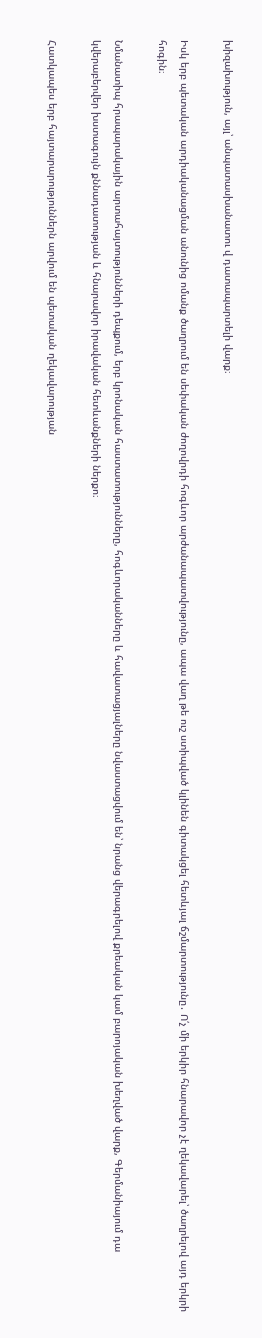խիզախություն, այլ՝ անպատասխանատու վ դատապարտելի վարք։

Իսկ երբ պետական արդիականացման անունից ոմանք ծաղրում են սեփական ժողովրդի հոգևոր արժանապատվությունը, ապա վաղ թե ուշ ստիպված կլինեն գիտակցել հետևյալ ճշմարտությունը․ Ո՛չ մի երկիր հնարավոր չէ ղեկավարել՝ ծաղրելով այդ երկրի հոգին։

Նմանատիպ հրապարակային արտահայտությունների դեպքում, երբ կրոնական հաստատությունները, հոգևորականները և հավատացյալները նվաստացվում են՝ նրանց վերագրելով քրեական կամ բարոյական խեղված վարք, Գերմանիայում դա կվերաբերվեր խստագույն քննադատության և հնարավոր իրավական հետևանքների ներքո։

Հատկապես երբ հայտարարություններն արվում են պետական ղեկավարության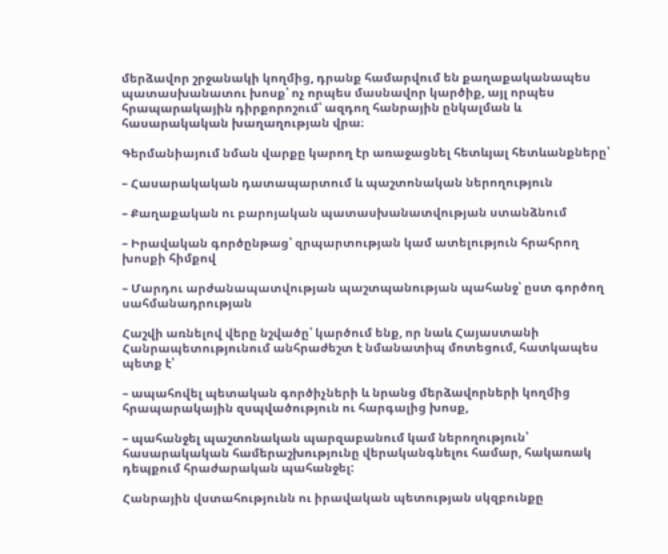մերձավոր շրջանակի կողմից, դրանք համարվում են քաղաքականապես պատասխանատու խոսք՝ ոչ որպես մասնավոր կարծիք, այլ որպես հրապարակային դիրքորոշում՝ ազդող հանրային ընկալման և հասարակական խաղաղության վրա։

Գերմանիայում նման վարքը կարող էր առաջացնել հետևյալ հետևանքները՝

– Հասարակական դատապարտում և պաշտոնական ներողություն

– Քաղաքական ու բարոյական պատասխանատվության ստանձնում

– Իրավական գործընթաց՝ զրպարտության կամ ատելություն հրահրող խոսքի հիմքով

– Մարդու արժանապատվության պաշտպանության պահանջ՝ ըստ գործող սահմանադրության

Հաշվի առնելով վերը նշվածը՝ կարծում ենք, որ նաև Հայաստանի Հանրապետությունում անհրաժեշտ է նմանատիպ մոտեցում, հատկապես պետք է՝

– ապահովել պետական գործիչների և նրանց մերձավորների կողմից հրապարակային զսպվածություն ու հարգալից խոսք,

– պահանջել պաշտոնական պարզաբանում կամ ներողություն՝ հասարակական համերաշխությունը վերականգնելու համար, հակառակ դեպքում հրաժարական պահանջել:

Հանրային վստահությունն ու իրավական պետության սկզբունքը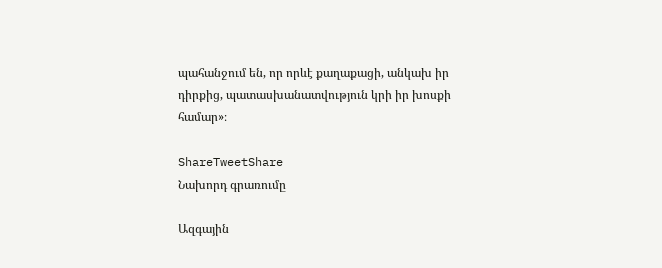պահանջում են, որ որևէ քաղաքացի, անկախ իր դիրքից, պատասխանատվություն կրի իր խոսքի համար»։

ShareTweetShare
Նախորդ գրառումը

Ազգային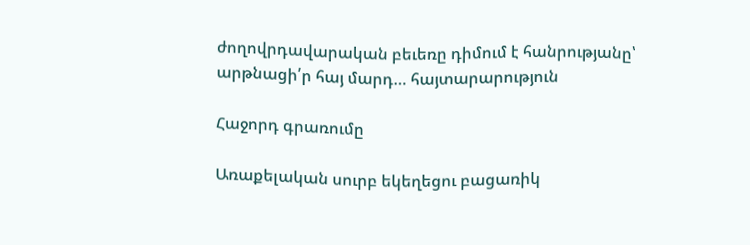ժողովրդավարական բեւեռը դիմում է հանրությանը՝ արթնացի՛ր հայ մարդ… հայտարարություն

Հաջորդ գրառումը

Առաքելական սուրբ եկեղեցու բացառիկ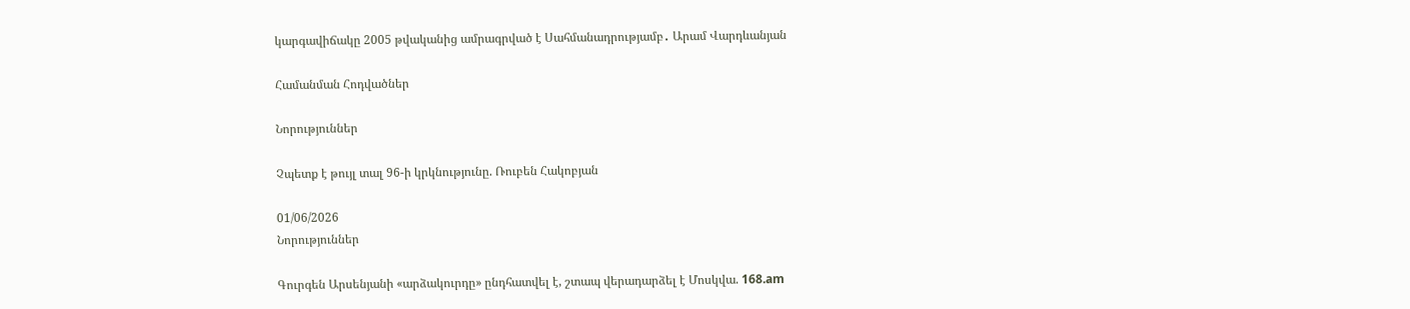կարգավիճակը 2005 թվականից ամրագրված է Սահմանադրությամբ․ Արամ Վարդևանյան

Համանման Հոդվածներ

Նորություններ

Չպետք է թույլ տալ 96-ի կրկնությունը. Ռուբեն Հակոբյան

01/06/2026
Նորություններ

Գուրգեն Արսենյանի «արձակուրդը» ընդհատվել է, շտապ վերադարձել է Մոսկվա. 168.am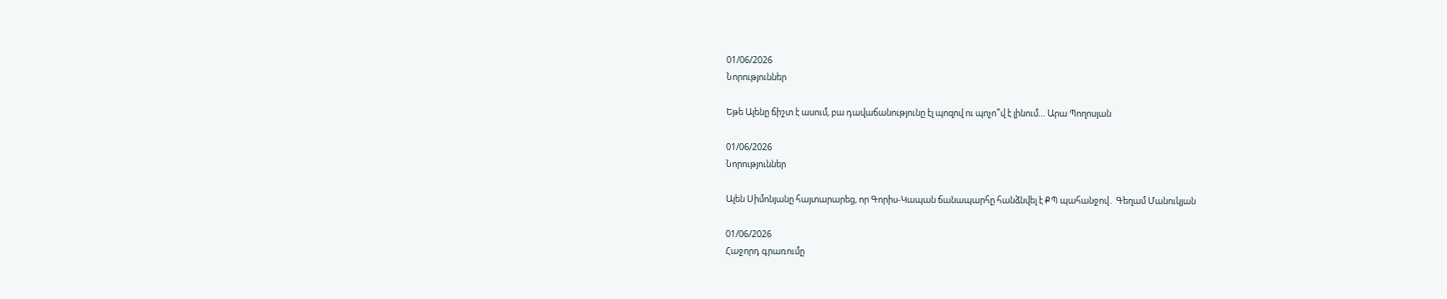01/06/2026
Նորություններ

Եթե Ալենը ճիշտ է ասում, բա դավաճանությունը էլ պոզով ու պոչո՞վ է լինում… Արա Պողոսյան

01/06/2026
Նորություններ

Ալեն Սիմոնյանը հայտարարեց, որ Գորիս-Կապան ճանապարհը հանձնվել է ՔՊ պահանջով․ Գեղամ Մանուկյան

01/06/2026
Հաջորդ գրառումը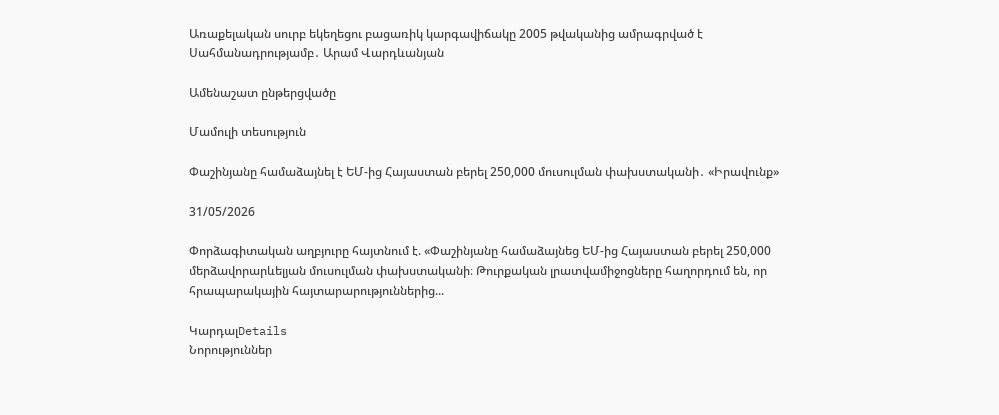Առաքելական սուրբ եկեղեցու բացառիկ կարգավիճակը 2005 թվականից ամրագրված է Սահմանադրությամբ․ Արամ Վարդևանյան

Ամենաշատ ընթերցվածը

Մամուլի տեսություն

Փաշինյանը համաձայնել է ԵՄ-ից Հայաստան բերել 250,000 մուսուլման փախստականի․ «Իրավունք»

31/05/2026

Փորձագիտական աղբյուրը հայտնում է. «Փաշինյանը համաձայնեց ԵՄ-ից Հայաստան բերել 250,000 մերձավորարևելյան մուսուլման փախստականի։ Թուրքական լրատվամիջոցները հաղորդում են, որ հրապարակային հայտարարություններից...

ԿարդալDetails
Նորություններ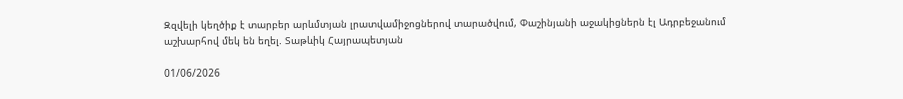Զզվելի կեղծիք է տարբեր արևմտյան լրատվամիջոցներով տարածվում, Փաշինյանի աջակիցներն էլ Ադրբեջանում աշխարհով մեկ են եղել. Տաթևիկ Հայրապետյան

01/06/2026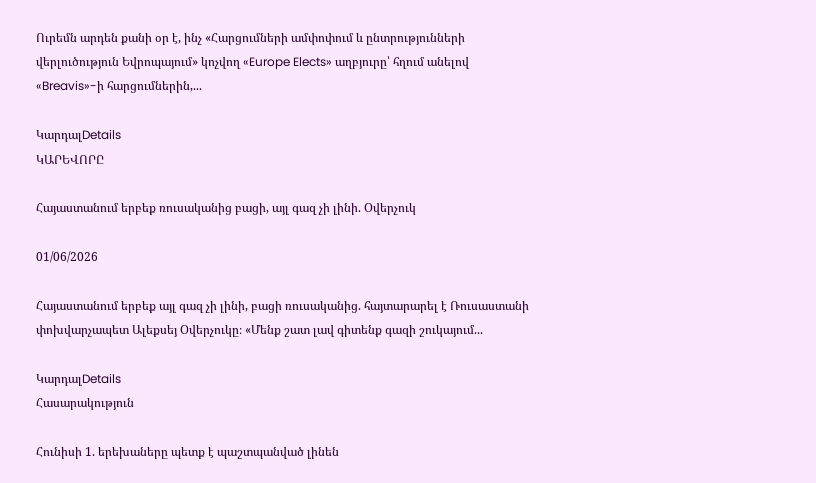Ուրեմն արդեն քանի օր է, ինչ «Հարցումների ամփոփում և ընտրությունների վերլուծություն Եվրոպայում» կոչվող «Europe Elects» աղբյուրը՝ հղում անելով «Breavis»-ի հարցումներին,...

ԿարդալDetails
ԿԱՐԵՎՈՐԸ

Հայաստանում երբեք ռուսականից բացի, այլ գազ չի լինի. Օվերչուկ

01/06/2026

Հայաստանում երբեք այլ գազ չի լինի, բացի ռուսականից. հայտարարել է Ռուսաստանի փոխվարչապետ Ալեքսեյ Օվերչուկը։ «Մենք շատ լավ գիտենք գազի շուկայում...

ԿարդալDetails
Հասարակություն

Հունիսի 1. երեխաները պետք է պաշտպանված լինեն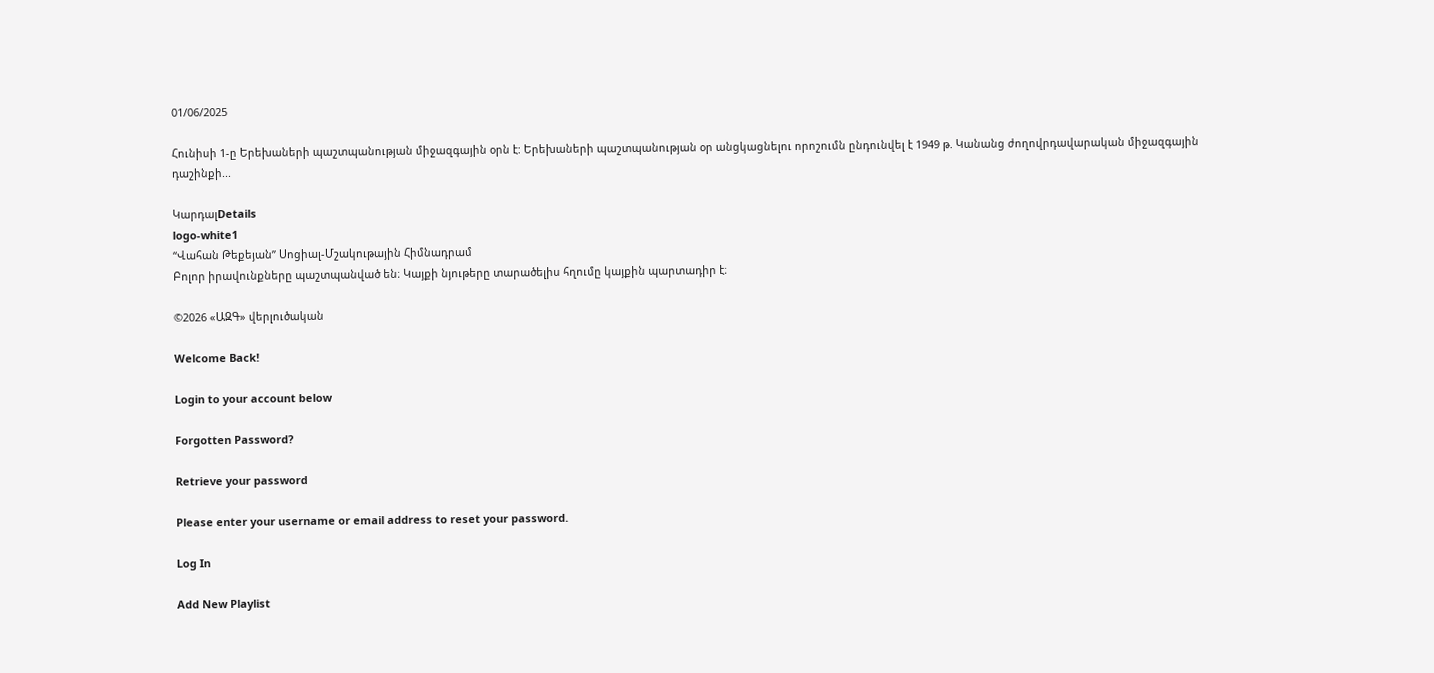01/06/2025

Հունիսի 1-ը Երեխաների պաշտպանության միջազգային օրն է: Երեխաների պաշտպանության օր անցկացնելու որոշումն ընդունվել է 1949 թ. Կանանց ժողովրդավարական միջազգային դաշինքի...

ԿարդալDetails
logo-white1
“Վահան Թեքեյան” Սոցիալ-Մշակութային Հիմնադրամ
Բոլոր իրավունքները պաշտպանված են։ Կայքի նյութերը տարածելիս հղումը կայքին պարտադիր է։

©2026 «ԱԶԳ» վերլուծական

Welcome Back!

Login to your account below

Forgotten Password?

Retrieve your password

Please enter your username or email address to reset your password.

Log In

Add New Playlist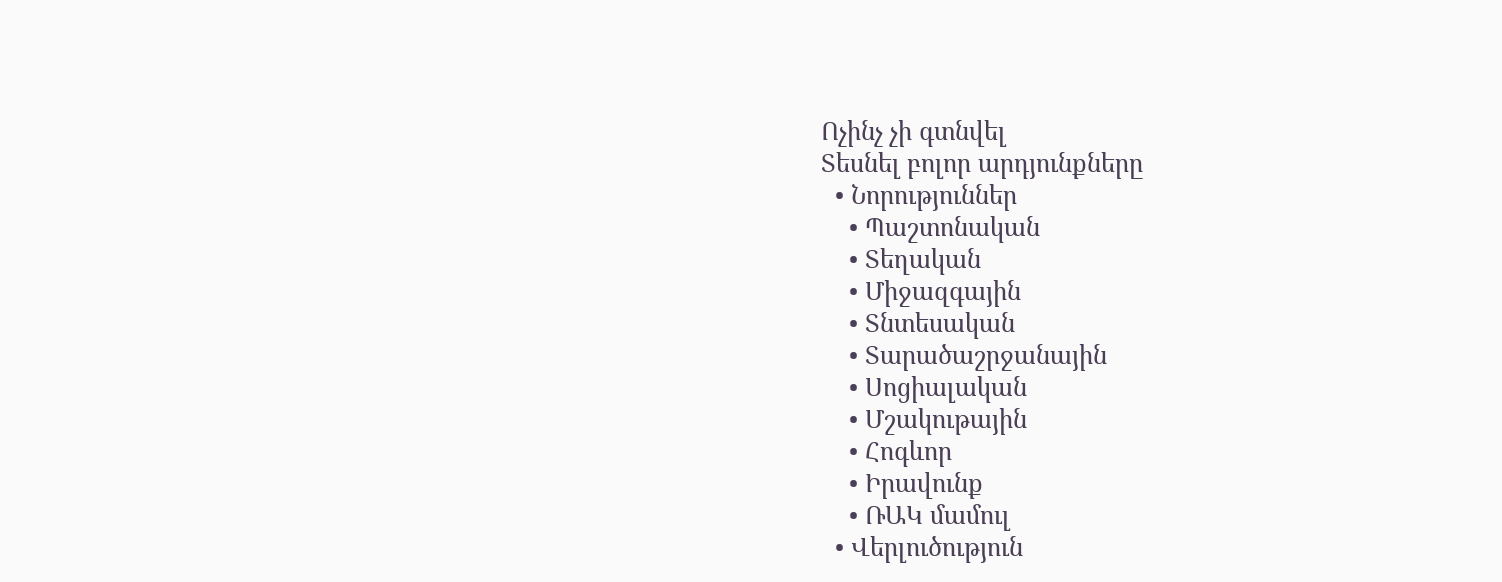Ոչինչ չի գտնվել
Տեսնել բոլոր արդյունքները
  • Նորություններ
    • Պաշտոնական
    • Տեղական
    • Միջազգային
    • Տնտեսական
    • Տարածաշրջանային
    • Սոցիալական
    • Մշակութային
    • Հոգևոր
    • Իրավունք
    • ՌԱԿ մամուլ
  • Վերլուծություն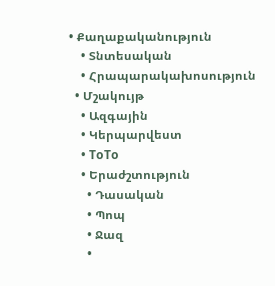• Քաղաքականություն
    • Տնտեսական
    • Հրապարակախոսություն
  • Մշակույթ
    • Ազգային
    • Կերպարվեստ
    • ToTo
    • Երաժշտություն
      • Դասական
      • Պոպ
      • Ջազ
      •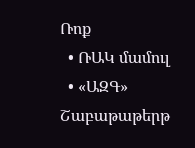Ռոք
  • ՌԱԿ մամուլ
  • «ԱԶԳ» Շաբաթաթերթ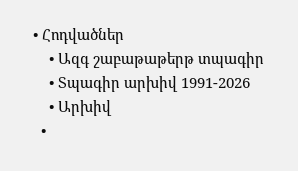• Հոդվածներ
    • Ազգ շաբաթաթերթ տպագիր
    • Տպագիր արխիվ 1991-2026
    • Արխիվ
  •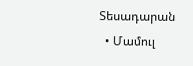Տեսադարան
  • Մամուլ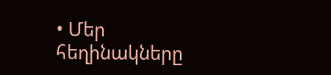• Մեր հեղինակները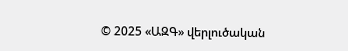© 2025 «ԱԶԳ» վերլուծական